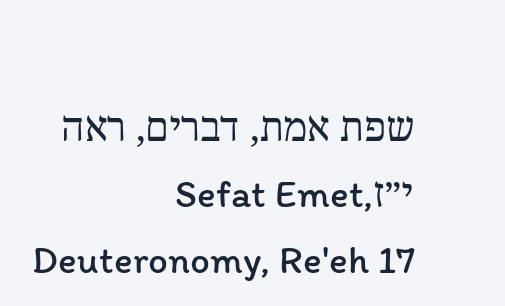שפת אמת, דברים, ראה י״זSefat Emet, Deuteronomy, Re'eh 17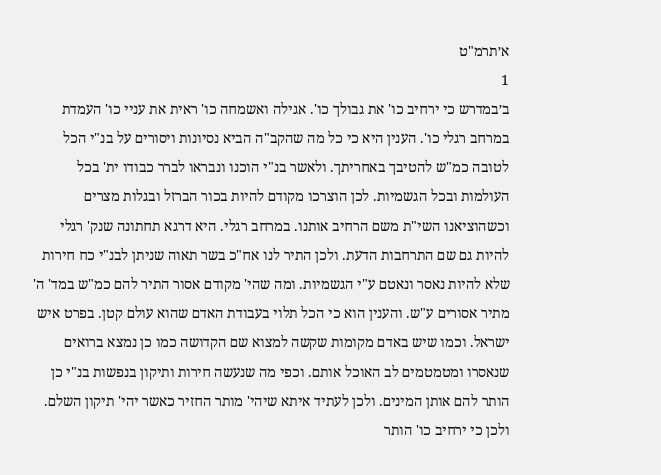א׳תרמ"ט
1
ב׳במדרש כי ירחיב כו' את גבולך כו'. אגילה ואשמחה כו' ראית את עניי כו' העמדת במרחב רגלי כו'. הענין היא כי כל מה שהקב"ה הביא נסיונות ויסורים על בנ"י הכל לטובה כמ"ש להטיבך באחריתך. ולאשר בנ"י הוכנו ונבראו לברר כבודו ית' בכל העולמות ובכל הגשמיות. לכן הוצרכו מקודם להיות בכור הברזל ובגלות מצרים וכשהוציאנו השי"ת משם הרחיב אותנו. במרחב רגלי. היא דרגא תחתונה שנק' רגלי להיות גם שם התרחבות הדעת. ולכן התיר לנו אח"כ בשר תאוה שניתן לבנ"י כח חירות שלא להיות נאסר ונאטם ע"י הגשמיות. ומה שהי' מקודם אסור התיר להם כמ"ש במד' ה' מתיר אסורים ע"ש. והענין הוא כי הכל תלוי בעבודת האדם שהוא עולם קטן. בפרט איש ישראל. וכמו שיש באדם מקומות שקשה למצוא שם הקדושה כמו כן נמצא ברואים שנאסרו ומטמטמים לב האוכל אותם. וכפי מה שנעשה חירות ותיקון בנפשות בנ"י כן הותר להם אותן המינים. ולכן לעתיד איתא שיהי' מותר החזיר כאשר יהי' תיקון השלם. ולכן כי ירחיב כו' הותר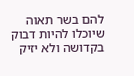להם בשר תאוה שיוכלו להיות דבוק בקדושה ולא יזיק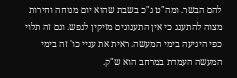להם הבשר. ומה"ט ג"כ בשבת שהוא יום מנוחה וחירות מצוה להתענג כי אין התענוגים מזיקין לנפש. וגם זה תלוי כפי היגיעה בימי המעשה. ראית את עניי כו' זה בימי המעשה העמדת במרחב הוא ש"ק.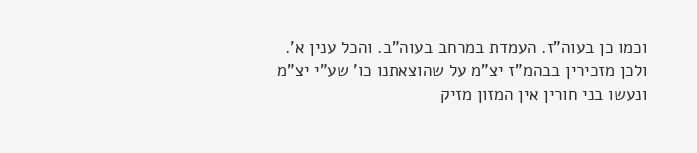וכמו כן בעוה"ז. העמדת במרחב בעוה"ב. והכל ענין א'. ולכן מזכירין בבהמ"ז יצ"מ על שהוצאתנו כו' שע"י יצ"מ ונעשו בני חורין אין המזון מזיק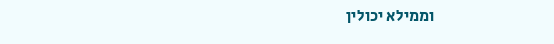וממילא יכולין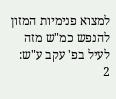למצוא פנימיות המזון להנפש כמ"ש מזה לעיל בפ' עקב ע"ש:
2